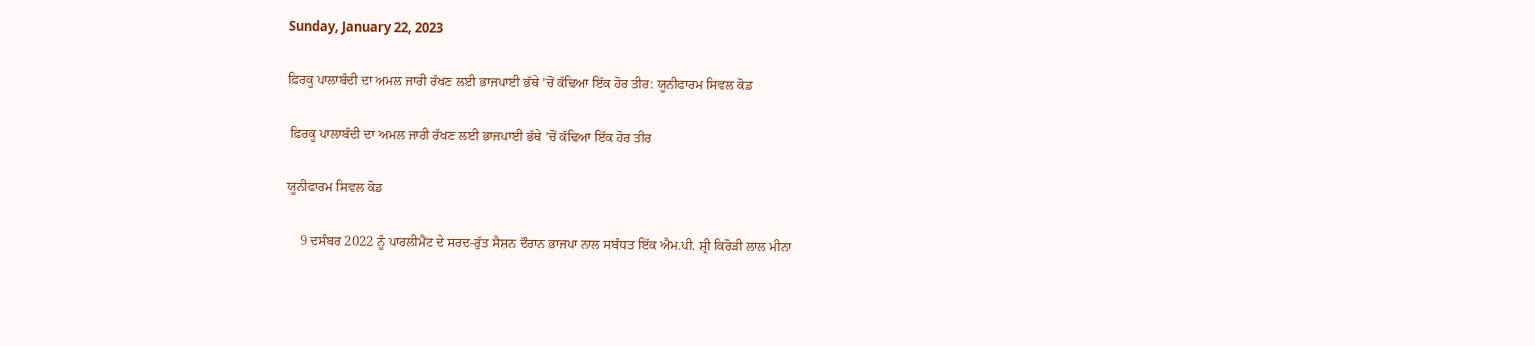Sunday, January 22, 2023

ਫ਼ਿਰਕੂ ਪਾਲਾਬੰਦੀ ਦਾ ਅਮਲ ਜਾਰੀ ਰੱਖਣ ਲਈ ਭਾਜਪਾਈ ਭੱਥੇ ’ਚੋਂ ਕੱਢਿਆ ਇੱਕ ਹੋਰ ਤੀਰ: ਯੂਨੀਫਾਰਮ ਸਿਵਲ ਕੋਡ

 ਫ਼ਿਰਕੂ ਪਾਲਾਬੰਦੀ ਦਾ ਅਮਲ ਜਾਰੀ ਰੱਖਣ ਲਈ ਭਾਜਪਾਈ ਭੱਥੇ ’ਚੋਂ ਕੱਢਿਆ ਇੱਕ ਹੋਰ ਤੀਰ

ਯੂਨੀਫਾਰਮ ਸਿਵਲ ਕੋਡ

    9 ਦਸੰਬਰ 2022 ਨੂੰ ਪਾਰਲੀਮੈਂਟ ਦੇ ਸਰਦ-ਰੁੱਤ ਸੈਸ਼ਨ ਦੌਰਾਨ ਭਾਜਪਾ ਨਾਲ ਸਬੰਧਤ ਇੱਕ ਐਮ.ਪੀ. ਸ਼੍ਰੀ ਕਿਰੋੜੀ ਲਾਲ ਮੀਨਾ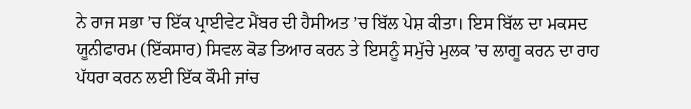ਨੇ ਰਾਜ ਸਭਾ ’ਚ ਇੱਕ ਪ੍ਰਾਈਵੇਟ ਮੈਂਬਰ ਦੀ ਹੈਸੀਅਤ ’ਚ ਬਿੱਲ ਪੇਸ਼ ਕੀਤਾ। ਇਸ ਬਿੱਲ ਦਾ ਮਕਸਦ ਯੂਨੀਫਾਰਮ (ਇੱਕਸਾਰ) ਸਿਵਲ ਕੋਡ ਤਿਆਰ ਕਰਨ ਤੇ ਇਸਨੂੰ ਸਮੁੱਚੇ ਮੁਲਕ ’ਚ ਲਾਗੂ ਕਰਨ ਦਾ ਰਾਹ ਪੱਧਰਾ ਕਰਨ ਲਈ ਇੱਕ ਕੌਮੀ ਜਾਂਚ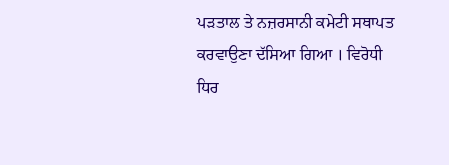ਪੜਤਾਲ ਤੇ ਨਜ਼ਰਸਾਨੀ ਕਮੇਟੀ ਸਥਾਪਤ ਕਰਵਾਉਣਾ ਦੱਸਿਆ ਗਿਆ । ਵਿਰੋਧੀ ਧਿਰ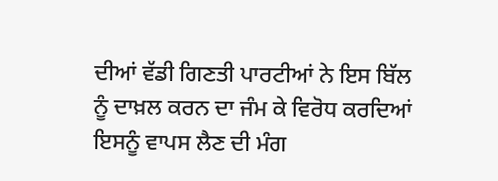ਦੀਆਂ ਵੱਡੀ ਗਿਣਤੀ ਪਾਰਟੀਆਂ ਨੇ ਇਸ ਬਿੱਲ ਨੂੰ ਦਾਖ਼ਲ ਕਰਨ ਦਾ ਜੰਮ ਕੇ ਵਿਰੋਧ ਕਰਦਿਆਂ ਇਸਨੂੰ ਵਾਪਸ ਲੈਣ ਦੀ ਮੰਗ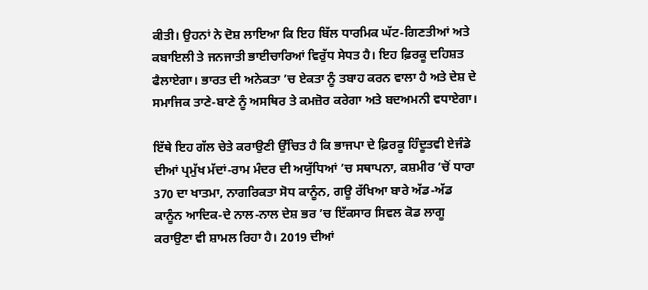ਕੀਤੀ। ਉਹਨਾਂ ਨੇ ਦੋਸ਼ ਲਾਇਆ ਕਿ ਇਹ ਬਿੱਲ ਧਾਰਮਿਕ ਘੱਟ-ਗਿਣਤੀਆਂ ਅਤੇ ਕਬਾਇਲੀ ਤੇ ਜਨਜਾਤੀ ਭਾਈਚਾਰਿਆਂ ਵਿਰੁੱਧ ਸੇਧਤ ਹੈ। ਇਹ ਫ਼ਿਰਕੂ ਦਹਿਸ਼ਤ ਫੈਲਾਏਗਾ। ਭਾਰਤ ਦੀ ਅਨੇਕਤਾ ’ਚ ਏਕਤਾ ਨੂੰ ਤਬਾਹ ਕਰਨ ਵਾਲਾ ਹੈ ਅਤੇ ਦੇਸ਼ ਦੇ ਸਮਾਜਿਕ ਤਾਣੇ-ਬਾਣੇ ਨੂੰ ਅਸਥਿਰ ਤੇ ਕਮਜ਼ੋਰ ਕਰੇਗਾ ਅਤੇ ਬਦਅਮਨੀ ਵਧਾਏਗਾ।

ਇੱਥੇ ਇਹ ਗੱਲ ਚੇਤੇ ਕਰਾਉਣੀ ਉੱਚਿਤ ਹੈ ਕਿ ਭਾਜਪਾ ਦੇ ਫ਼ਿਰਕੂ ਹਿੰਦੂਤਵੀ ਏਜੰਡੇ ਦੀਆਂ ਪ੍ਰਮੁੱਖ ਮੱਦਾਂ-ਰਾਮ ਮੰਦਰ ਦੀ ਅਯੁੱਧਿਆਂ ’ਚ ਸਥਾਪਨਾ, ਕਸ਼ਮੀਰ ’ਚੋਂ ਧਾਰਾ 370 ਦਾ ਖਾਤਮਾ, ਨਾਗਰਿਕਤਾ ਸੋਧ ਕਾਨੂੰਨ, ਗਊ ਰੱਖਿਆ ਬਾਰੇ ਅੱਡ-ਅੱਡ ਕਾਨੂੰਨ ਆਦਿਕ-ਦੇ ਨਾਲ-ਨਾਲ ਦੇਸ਼ ਭਰ ’ਚ ਇੱਕਸਾਰ ਸਿਵਲ ਕੋਡ ਲਾਗੂ ਕਰਾਉਣਾ ਵੀ ਸ਼ਾਮਲ ਰਿਹਾ ਹੈ। 2019 ਦੀਆਂ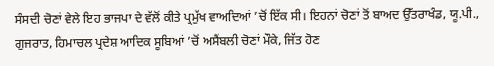ਸੰਸਦੀ ਚੋਣਾਂ ਵੇਲੇ ਇਹ ਭਾਜਪਾ ਦੇ ਵੱਲੋਂ ਕੀਤੇ ਪ੍ਰਮੁੱਖ ਵਾਅਦਿਆਂ ’ਚੋਂ ਇੱਕ ਸੀ। ਇਹਨਾਂ ਚੋਣਾਂ ਤੋਂ ਬਾਅਦ ਉੱਤਰਾਖੰਡ, ਯੂ.ਪੀ., ਗੁਜਰਾਤ, ਹਿਮਾਚਲ ਪ੍ਰਦੇਸ਼ ਆਦਿਕ ਸੂਬਿਆਂ ’ਚੋਂ ਅਸੈਂਬਲੀ ਚੋਣਾਂ ਮੌਕੇ, ਜਿੱਤ ਹੋਣ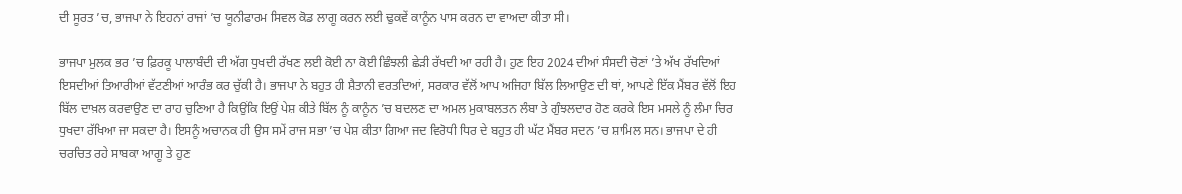ਦੀ ਸੂਰਤ ’ਚ, ਭਾਜਪਾ ਨੇ ਇਹਨਾਂ ਰਾਜਾਂ ’ਚ ਯੂਨੀਫਾਰਮ ਸਿਵਲ ਕੋਡ ਲਾਗੂ ਕਰਨ ਲਈ ਢੁਕਵੇਂ ਕਾਨੂੰਨ ਪਾਸ ਕਰਨ ਦਾ ਵਾਅਦਾ ਕੀਤਾ ਸੀ।

ਭਾਜਪਾ ਮੁਲਕ ਭਰ ’ਚ ਫ਼ਿਰਕੂ ਪਾਲਾਬੰਦੀ ਦੀ ਅੱਗ ਧੁਖਦੀ ਰੱਖਣ ਲਈ ਕੋਈ ਨਾ ਕੋਈ ਛਿੰਝਲੀ ਛੇੜੀ ਰੱਖਦੀ ਆ ਰਹੀ ਹੈ। ਹੁਣ ਇਹ 2024 ਦੀਆਂ ਸੰਸਦੀ ਚੋਣਾਂ ’ਤੇ ਅੱਖ ਰੱਖਦਿਆਂ ਇਸਦੀਆਂ ਤਿਆਰੀਆਂ ਵੱਟਣੀਆਂ ਆਰੰਭ ਕਰ ਚੁੱਕੀ ਹੈ। ਭਾਜਪਾ ਨੇ ਬਹੁਤ ਹੀ ਸ਼ੈਤਾਨੀ ਵਰਤਦਿਆਂ, ਸਰਕਾਰ ਵੱਲੋਂ ਆਪ ਅਜਿਹਾ ਬਿੱਲ ਲਿਆਉਣ ਦੀ ਥਾਂ, ਆਪਣੇ ਇੱਕ ਮੈਂਬਰ ਵੱਲੋਂ ਇਹ ਬਿੱਲ ਦਾਖ਼ਲ ਕਰਵਾਉਣ ਦਾ ਰਾਹ ਚੁਣਿਆ ਹੈ ਕਿਉਂਕਿ ਇਉਂ ਪੇਸ਼ ਕੀਤੇ ਬਿੱਲ ਨੂੰ ਕਾਨੂੰਨ ’ਚ ਬਦਲਣ ਦਾ ਅਮਲ ਮੁਕਾਬਲਤਨ ਲੰਬਾ ਤੇ ਗੁੰਝਲਦਾਰ ਹੋਣ ਕਰਕੇ ਇਸ ਮਸਲੇ ਨੂੰ ਲੰਮਾ ਚਿਰ ਧੁਖਦਾ ਰੱਖਿਆ ਜਾ ਸਕਦਾ ਹੈ। ਇਸਨੂੰ ਅਚਾਨਕ ਹੀ ਉਸ ਸਮੇਂ ਰਾਜ ਸਭਾ ’ਚ ਪੇਸ਼ ਕੀਤਾ ਗਿਆ ਜਦ ਵਿਰੋਧੀ ਧਿਰ ਦੇ ਬਹੁਤ ਹੀ ਘੱਟ ਮੈਂਬਰ ਸਦਨ ’ਚ ਸ਼ਾਮਿਲ ਸਨ। ਭਾਜਪਾ ਦੇ ਹੀ ਚਰਚਿਤ ਰਹੇ ਸਾਬਕਾ ਆਗੂ ਤੇ ਹੁਣ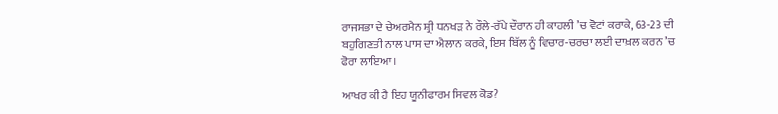ਰਾਜਸਭਾ ਦੇ ਚੇਅਰਮੈਨ ਸ਼੍ਰੀ ਧਨਖੜ ਨੇ ਰੌਲੇ-ਰੱਪੇ ਦੌਰਾਨ ਹੀ ਕਾਹਲੀ ’ਚ ਵੋਟਾਂ ਕਰਾਕੇ, 63-23 ਦੀ ਬਹੁਗਿਣਤੀ ਨਾਲ ਪਾਸ ਦਾ ਐਲਾਨ ਕਰਕੇ, ਇਸ ਬਿੱਲ ਨੂੰ ਵਿਚਾਰ-ਚਰਚਾ ਲਈ ਦਾਖ਼ਲ ਕਰਨ ’ਚ ਫੋਰਾ ਲਾਇਆ।

ਆਖਰ ਕੀ ਹੈ ਇਹ ਯੂਨੀਫਾਰਮ ਸਿਵਲ ਕੋਡ?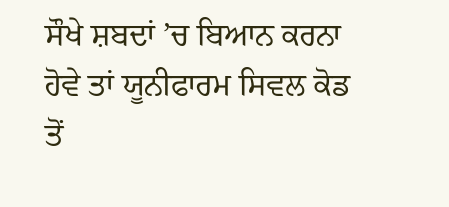ਸੌਖੇ ਸ਼ਬਦਾਂ ’ਚ ਬਿਆਨ ਕਰਨਾ ਹੋਵੇ ਤਾਂ ਯੂਨੀਫਾਰਮ ਸਿਵਲ ਕੋਡ ਤੋਂ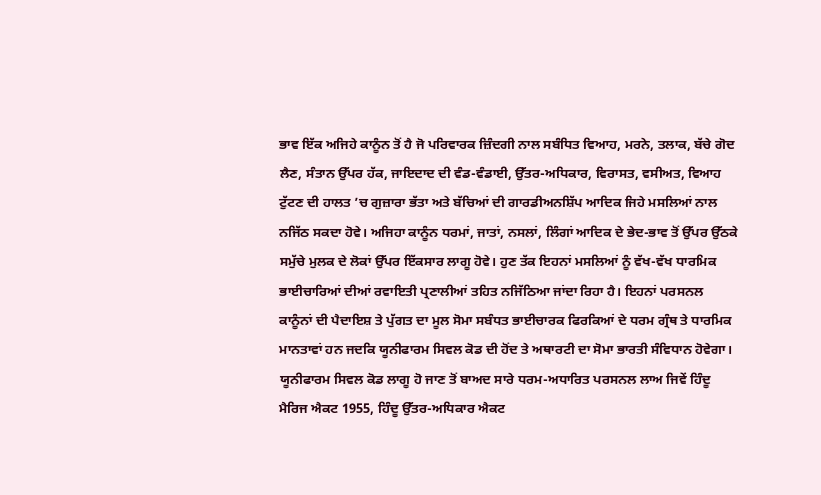ਭਾਵ ਇੱਕ ਅਜਿਹੇ ਕਾਨੂੰਨ ਤੋਂ ਹੈ ਜੋ ਪਰਿਵਾਰਕ ਜ਼ਿੰਦਗੀ ਨਾਲ ਸਬੰਧਿਤ ਵਿਆਹ, ਮਰਨੇ, ਤਲਾਕ, ਬੱਚੇ ਗੋਦ ਲੈਣ, ਸੰਤਾਨ ਉੱਪਰ ਹੱਕ, ਜਾਇਦਾਦ ਦੀ ਵੰਡ-ਵੰਡਾਈ, ਉੱਤਰ-ਅਧਿਕਾਰ, ਵਿਰਾਸਤ, ਵਸੀਅਤ, ਵਿਆਹ ਟੁੱਟਣ ਦੀ ਹਾਲਤ ’ਚ ਗੁਜ਼ਾਰਾ ਭੱਤਾ ਅਤੇ ਬੱਚਿਆਂ ਦੀ ਗਾਰਡੀਅਨਸ਼ਿੱਪ ਆਦਿਕ ਜਿਹੇ ਮਸਲਿਆਂ ਨਾਲ ਨਜਿੱਠ ਸਕਦਾ ਹੋਵੇ। ਅਜਿਹਾ ਕਾਨੂੰਨ ਧਰਮਾਂ, ਜਾਤਾਂ, ਨਸਲਾਂ, ਲਿੰਗਾਂ ਆਦਿਕ ਦੇ ਭੇਦ-ਭਾਵ ਤੋਂ ਉੱਪਰ ਉੱਠਕੇ ਸਮੁੱਚੇ ਮੁਲਕ ਦੇ ਲੋਕਾਂ ਉੱਪਰ ਇੱਕਸਾਰ ਲਾਗੂ ਹੋਵੇ। ਹੁਣ ਤੱਕ ਇਹਨਾਂ ਮਸਲਿਆਂ ਨੂੰ ਵੱਖ-ਵੱਖ ਧਾਰਮਿਕ ਭਾਈਚਾਰਿਆਂ ਦੀਆਂ ਰਵਾਇਤੀ ਪ੍ਰਣਾਲੀਆਂ ਤਹਿਤ ਨਜਿੱਠਿਆ ਜਾਂਦਾ ਰਿਹਾ ਹੈ। ਇਹਨਾਂ ਪਰਸਨਲ ਕਾਨੂੰਨਾਂ ਦੀ ਪੈਦਾਇਸ਼ ਤੇ ਪੁੱਗਤ ਦਾ ਮੂਲ ਸੋਮਾ ਸਬੰਧਤ ਭਾਈਚਾਰਕ ਫਿਰਕਿਆਂ ਦੇ ਧਰਮ ਗ੍ਰੰਥ ਤੇ ਧਾਰਮਿਕ ਮਾਨਤਾਵਾਂ ਹਨ ਜਦਕਿ ਯੂਨੀਫਾਰਮ ਸਿਵਲ ਕੋਡ ਦੀ ਹੋਂਦ ਤੇ ਅਥਾਰਟੀ ਦਾ ਸੋਮਾ ਭਾਰਤੀ ਸੰਵਿਧਾਨ ਹੋਵੇਗਾ। ਯੂਨੀਫਾਰਮ ਸਿਵਲ ਕੋਡ ਲਾਗੂ ਹੋ ਜਾਣ ਤੋਂ ਬਾਅਦ ਸਾਰੇ ਧਰਮ-ਅਧਾਰਿਤ ਪਰਸਨਲ ਲਾਅ ਜਿਵੇਂ ਹਿੰਦੂ ਮੈਰਿਜ ਐਕਟ 1955, ਹਿੰਦੂ ਉੱਤਰ-ਅਧਿਕਾਰ ਐਕਟ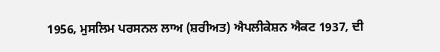1956, ਮੁਸਲਿਮ ਪਰਸਨਲ ਲਾਅ (ਸ਼ਰੀਅਤ) ਐਪਲੀਕੇਸ਼ਨ ਐਕਟ 1937, ਦੀ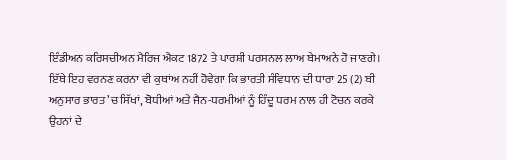ਇੰਡੀਅਨ ਕਰਿਸਚੀਅਨ ਮੈਰਿਜ ਐਕਟ 1872 ਤੇ ਪਾਰਸ਼ੀ ਪਰਸਨਲ ਲਾਅ ਬੇਮਾਅਨੇ ਹੋ ਜਾਣਗੇ। ਇੱਥੇ ਇਹ ਵਰਨਣ ਕਰਨਾ ਵੀ ਕੁਥਾਂਅ ਨਹੀਂ ਹੋਵੇਗਾ ਕਿ ਭਾਰਤੀ ਸੰਵਿਧਾਨ ਦੀ ਧਾਰਾ 25 (2) ਬੀ ਅਨੁਸਾਰ ਭਾਰਤ ’ਚ ਸਿੱਖਾਂ, ਬੋਧੀਆਂ ਅਤੇ ਜੈਨ-ਧਰਮੀਆਂ ਨੂੰ ਹਿੰਦੂ ਧਰਮ ਨਾਲ ਹੀ ਟੋਚਨ ਕਰਕੇ ਉਹਨਾਂ ਦੇ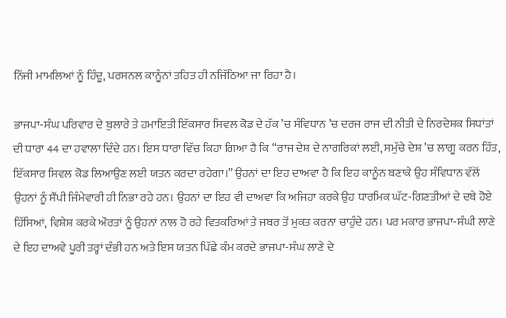ਨਿੱਜੀ ਮਾਮਲਿਆਂ ਨੂੰ ਹਿੰਦੂ, ਪਰਸਨਲ ਕਾਨੂੰਨਾਂ ਤਹਿਤ ਹੀ ਨਜਿੱਠਿਆ ਜਾ ਰਿਹਾ ਹੈ।

ਭਾਜਪਾ-ਸੰਘ ਪਰਿਵਾਰ ਦੇ ਬੁਲਾਰੇ ਤੇ ਹਮਾਇਤੀ ਇੱਕਸਾਰ ਸਿਵਲ ਕੋਡ ਦੇ ਹੱਕ ’ਚ ਸੰਵਿਧਾਨ ’ਚ ਦਰਜ ਰਾਜ ਦੀ ਨੀਤੀ ਦੇ ਨਿਰਦੇਸ਼ਕ ਸਿਧਾਂਤਾਂ ਦੀ ਧਾਰਾ 44 ਦਾ ਹਵਾਲਾ ਦਿੰਦੇ ਹਨ। ਇਸ ਧਾਰਾ ਵਿੱਚ ਕਿਹਾ ਗਿਆ ਹੈ ਕਿ “ਰਾਜ ਦੇਸ਼ ਦੇ ਨਾਗਰਿਕਾਂ ਲਈ, ਸਮੁੱਚੇ ਦੇਸ਼ ’ਚ ਲਾਗੂ ਕਰਨ ਹਿੱਤ, ਇੱਕਸਾਰ ਸਿਵਲ ਕੋਡ ਲਿਆਉਣ ਲਈ ਯਤਨ ਕਰਦਾ ਰਹੇਗਾ।” ਉਹਨਾਂ ਦਾ ਇਹ ਦਾਅਵਾ ਹੈ ਕਿ ਇਹ ਕਾਨੂੰਨ ਬਣਾਕੇ ਉਹ ਸੰਵਿਧਾਨ ਵੱਲੋਂ ਉਹਨਾਂ ਨੂੰ ਸੌਂਪੀ ਜਿੰਮੇਵਾਰੀ ਹੀ ਨਿਭਾ ਰਹੇ ਹਨ। ਉਹਨਾਂ ਦਾ ਇਹ ਵੀ ਦਾਅਵਾ ਕਿ ਅਜਿਹਾ ਕਰਕੇ ਉਹ ਧਾਰਮਿਕ ਘੱਟ-ਗਿਣਤੀਆਂ ਦੇ ਦਬੇ ਹੋਏ ਹਿੱਸਿਆਂ, ਵਿਸ਼ੇਸ਼ ਕਰਕੇ ਔਰਤਾਂ ਨੂੰ ਉਹਨਾਂ ਨਾਲ ਹੋ ਰਹੇ ਵਿਤਕਰਿਆਂ ਤੇ ਜਬਰ ਤੋਂ ਮੁਕਤ ਕਰਨਾ ਚਾਹੁੰਦੇ ਹਨ। ਪਰ ਮਕਾਰ ਭਾਜਪਾ-ਸੰਘੀ ਲਾਣੇ ਦੇ ਇਹ ਦਾਅਵੇ ਪੂਰੀ ਤਰ੍ਹਾਂ ਦੰਭੀ ਹਨ ਅਤੇ ਇਸ ਯਤਨ ਪਿੱਛੇ ਕੰਮ ਕਰਦੇ ਭਾਜਪਾ-ਸੰਘ ਲਾਣੇ ਦੇ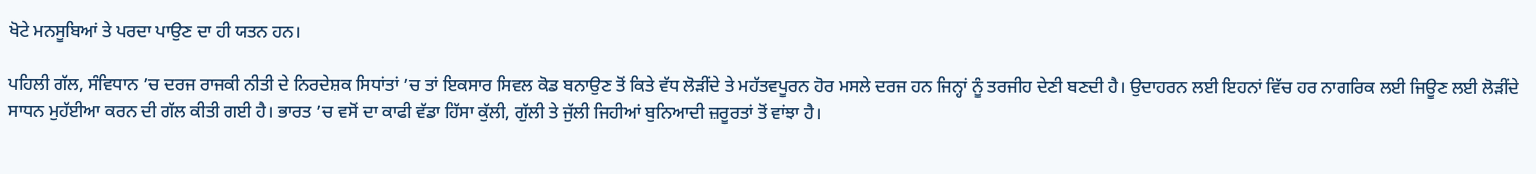ਖੋਟੇ ਮਨਸੂਬਿਆਂ ਤੇ ਪਰਦਾ ਪਾਉਣ ਦਾ ਹੀ ਯਤਨ ਹਨ।

ਪਹਿਲੀ ਗੱਲ, ਸੰਵਿਧਾਨ ’ਚ ਦਰਜ ਰਾਜਕੀ ਨੀਤੀ ਦੇ ਨਿਰਦੇਸ਼ਕ ਸਿਧਾਂਤਾਂ ’ਚ ਤਾਂ ਇਕਸਾਰ ਸਿਵਲ ਕੋਡ ਬਨਾਉਣ ਤੋਂ ਕਿਤੇ ਵੱਧ ਲੋੜੀਂਦੇ ਤੇ ਮਹੱਤਵਪੂਰਨ ਹੋਰ ਮਸਲੇ ਦਰਜ ਹਨ ਜਿਨ੍ਹਾਂ ਨੂੰ ਤਰਜੀਹ ਦੇਣੀ ਬਣਦੀ ਹੈ। ਉਦਾਹਰਨ ਲਈ ਇਹਨਾਂ ਵਿੱਚ ਹਰ ਨਾਗਰਿਕ ਲਈ ਜਿਊਣ ਲਈ ਲੋੜੀਂਦੇ ਸਾਧਨ ਮੁਹੱਈਆ ਕਰਨ ਦੀ ਗੱਲ ਕੀਤੀ ਗਈ ਹੈ। ਭਾਰਤ ’ਚ ਵਸੋਂ ਦਾ ਕਾਫੀ ਵੱਡਾ ਹਿੱਸਾ ਕੁੱਲੀ, ਗੁੱਲੀ ਤੇ ਜੁੱਲੀ ਜਿਹੀਆਂ ਬੁਨਿਆਦੀ ਜ਼ਰੂਰਤਾਂ ਤੋਂ ਵਾਂਝਾ ਹੈ।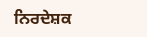ਨਿਰਦੇਸ਼ਕ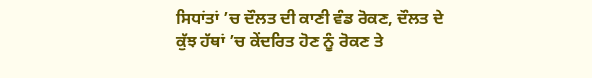ਸਿਧਾਂਤਾਂ ’ਚ ਦੌਲਤ ਦੀ ਕਾਣੀ ਵੰਡ ਰੋਕਣ, ਦੌਲਤ ਦੇ ਕੁੱਝ ਹੱਥਾਂ ’ਚ ਕੇਂਦਰਿਤ ਹੋਣ ਨੂੰ ਰੋਕਣ ਤੇ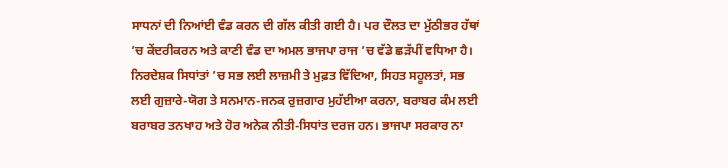ਸਾਧਨਾਂ ਦੀ ਨਿਆਂਈ ਵੰਡ ਕਰਨ ਦੀ ਗੱਲ ਕੀਤੀ ਗਈ ਹੈ। ਪਰ ਦੌਲਤ ਦਾ ਮੁੱਠੀਭਰ ਹੱਥਾਂ ’ਚ ਕੇਂਦਰੀਕਰਨ ਅਤੇ ਕਾਣੀ ਵੰਡ ਦਾ ਅਮਲ ਭਾਜਪਾ ਰਾਜ ’ਚ ਵੱਡੇ ਛੜੱਪੀਂ ਵਧਿਆ ਹੈ। ਨਿਰਦੇਸ਼ਕ ਸਿਧਾਂਤਾਂ ’ਚ ਸਭ ਲਈ ਲਾਜ਼ਮੀ ਤੇ ਮੁਫ਼ਤ ਵਿੱਦਿਆ, ਸਿਹਤ ਸਹੂਲਤਾਂ, ਸਭ ਲਈ ਗੁਜ਼ਾਰੇ-ਯੋਗ ਤੇ ਸਨਮਾਨ-ਜਨਕ ਰੁਜ਼ਗਾਰ ਮੁਹੱਈਆ ਕਰਨਾ, ਬਰਾਬਰ ਕੰਮ ਲਈ ਬਰਾਬਰ ਤਨਖਾਹ ਅਤੇ ਹੋਰ ਅਨੇਕ ਨੀਤੀ-ਸਿਧਾਂਤ ਦਰਜ ਹਨ। ਭਾਜਪਾ ਸਰਕਾਰ ਨਾ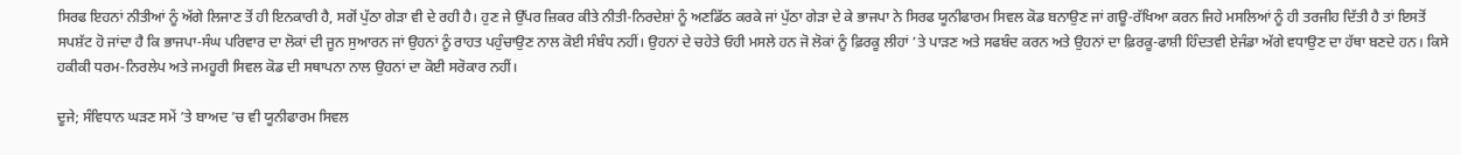ਸਿਰਫ ਇਹਨਾਂ ਨੀਤੀਆਂ ਨੂੰ ਅੱਗੇ ਲਿਜਾਣ ਤੋਂ ਹੀ ਇਨਕਾਰੀ ਹੈ, ਸਗੋਂ ਪੁੱਠਾ ਗੇੜਾ ਵੀ ਦੇ ਰਹੀ ਹੈ। ਹੁਣ ਜੇ ਉੱਪਰ ਜ਼ਿਕਰ ਕੀਤੇ ਨੀਤੀ-ਨਿਰਦੇਸ਼ਾਂ ਨੂੰ ਅਣਡਿੱਠ ਕਰਕੇ ਜਾਂ ਪੁੱਠਾ ਗੇੜਾ ਦੇ ਕੇ ਭਾਜਪਾ ਨੇ ਸਿਰਫ ਯੂਨੀਫਾਰਮ ਸਿਵਲ ਕੋਡ ਬਨਾਉਣ ਜਾਂ ਗਊ-ਰੱਖਿਆ ਕਰਨ ਜਿਹੇ ਮਸਲਿਆਂ ਨੂੰ ਹੀ ਤਰਜੀਹ ਦਿੱਤੀ ਹੈ ਤਾਂ ਇਸਤੋਂ ਸਪਸ਼ੱਟ ਹੋ ਜਾਂਦਾ ਹੈ ਕਿ ਭਾਜਪਾ-ਸੰਘ ਪਰਿਵਾਰ ਦਾ ਲੋਕਾਂ ਦੀ ਜੂਨ ਸੁਆਰਨ ਜਾਂ ਉਹਨਾਂ ਨੂੰ ਰਾਹਤ ਪਹੁੰਚਾਉਣ ਨਾਲ ਕੋਈ ਸੰਬੰਧ ਨਹੀਂ। ਉਹਨਾਂ ਦੇ ਚਹੇਤੇ ਓਹੀ ਮਸਲੇ ਹਨ ਜੋ ਲੋਕਾਂ ਨੂੰ ਫ਼ਿਰਕੂ ਲੀਹਾਂ ’ਤੇ ਪਾੜਣ ਅਤੇ ਸਫਬੰਦ ਕਰਨ ਅਤੇ ਉਹਨਾਂ ਦਾ ਫ਼ਿਰਕੂ-ਫਾਸ਼ੀ ਹਿੰਦਤਵੀ ਏਜੰਡਾ ਅੱਗੇ ਵਧਾਉਣ ਦਾ ਹੱਥਾ ਬਣਦੇ ਹਨ। ਕਿਸੇ ਹਕੀਕੀ ਧਰਮ-ਨਿਰਲੇਪ ਅਤੇ ਜਮਹੂਰੀ ਸਿਵਲ ਕੋਡ ਦੀ ਸਥਾਪਨਾ ਨਾਲ ਉਹਨਾਂ ਦਾ ਕੋਈ ਸਰੋਕਾਰ ਨਹੀਂ।

ਦੂਜੇ; ਸੰਵਿਧਾਨ ਘੜਣ ਸਮੇਂ ’ਤੇ ਬਾਅਦ ’ਚ ਵੀ ਯੂਨੀਫਾਰਮ ਸਿਵਲ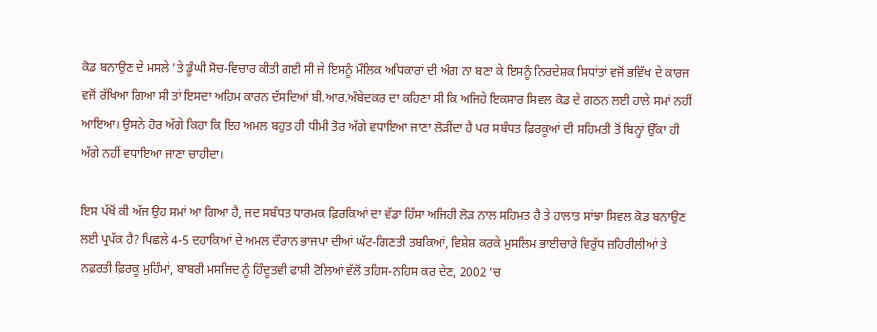ਕੋਡ ਬਨਾਉਣ ਦੇ ਮਸਲੇ ’ਤੇ ਡੂੰਘੀ ਸੋਚ-ਵਿਚਾਰ ਕੀਤੀ ਗਈ ਸੀ ਜੇ ਇਸਨੂੰ ਮੌਲਿਕ ਅਧਿਕਾਰਾਂ ਦੀ ਅੰਗ ਨਾ ਬਣਾ ਕੇ ਇਸਨੂੰ ਨਿਰਦੇਸ਼ਕ ਸਿਧਾਂਤਾਂ ਵਜੋਂ ਭਵਿੱਖ ਦੇ ਕਾਰਜ ਵਜੋਂ ਰੱਖਿਆ ਗਿਆ ਸੀ ਤਾਂ ਇਸਦਾ ਅਹਿਮ ਕਾਰਨ ਦੱਸਦਿਆਂ ਬੀ.ਆਰ.ਅੰਬੇਦਕਰ ਦਾ ਕਹਿਣਾ ਸੀ ਕਿ ਅਜਿਹੇ ਇਕਸਾਰ ਸਿਵਲ ਕੋਡ ਦੇ ਗਠਨ ਲਈ ਹਾਲੇ ਸਮਾਂ ਨਹੀਂ ਆਇਆ। ਉਸਨੇ ਹੋਰ ਅੱਗੇ ਕਿਹਾ ਕਿ ਇਹ ਅਮਲ ਬਹੁਤ ਹੀ ਧੀਮੀ ਤੋਰ ਅੱਗੇ ਵਧਾਇਆ ਜਾਣਾ ਲੋੜੀਂਦਾ ਹੈ ਪਰ ਸਬੰਧਤ ਫ਼ਿਰਕੂਆਂ ਦੀ ਸਹਿਮਤੀ ਤੋਂ ਬਿਨ੍ਹਾਂ ਉੱਕਾ ਹੀ ਅੱਗੇ ਨਹੀਂ ਵਧਾਇਆ ਜਾਣਾ ਚਾਹੀਦਾ।

ਇਸ ਪੱਖੋਂ ਕੀ ਅੱਜ ਉਹ ਸਮਾਂ ਆ ਗਿਆ ਹੈ, ਜਦ ਸਬੰਧਤ ਧਾਰਮਕ ਫ਼ਿਰਕਿਆਂ ਦਾ ਵੱਡਾ ਹਿੱਸਾ ਅਜਿਹੀ ਲੋੜ ਨਾਲ ਸਹਿਮਤ ਹੈ ਤੇ ਹਾਲਾਤ ਸਾਂਝਾ ਸਿਵਲ ਕੋਡ ਬਨਾਉਣ ਲਈ ਪ੍ਰਪੱਕ ਹੈ? ਪਿਛਲੇ 4-5 ਦਹਾਕਿਆਂ ਦੇ ਅਮਲ ਦੌਰਾਨ ਭਾਜਪਾ ਦੀਆਂ ਘੱਟ-ਗਿਣਤੀ ਤਬਕਿਆਂ, ਵਿਸ਼ੇਸ਼ ਕਰਕੇ ਮੁਸਲਿਮ ਭਾਈਚਾਰੇ ਵਿਰੁੱਧ ਜ਼ਹਿਰੀਲੀਆਂ ਤੇ ਨਫ਼ਰਤੀ ਫ਼ਿਰਕੂ ਮੁਹਿੰਮਾਂ, ਬਾਬਰੀ ਮਸਜਿਦ ਨੂੰ ਹਿੰਦੂਤਵੀ ਫਾਸ਼ੀ ਟੋਲਿਆਂ ਵੱਲੋਂ ਤਹਿਸ-ਨਹਿਸ ਕਰ ਦੇਣ, 2002 ’ਚ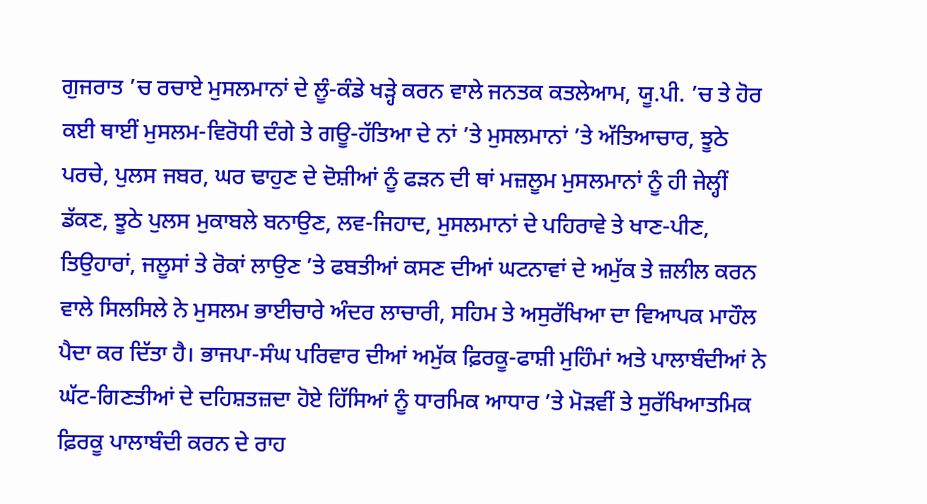ਗੁਜਰਾਤ ’ਚ ਰਚਾਏ ਮੁਸਲਮਾਨਾਂ ਦੇ ਲੂੰ-ਕੰਡੇ ਖੜ੍ਹੇ ਕਰਨ ਵਾਲੇ ਜਨਤਕ ਕਤਲੇਆਮ, ਯੂ.ਪੀ. ’ਚ ਤੇ ਹੋਰ ਕਈ ਥਾਈਂ ਮੁਸਲਮ-ਵਿਰੋਧੀ ਦੰਗੇ ਤੇ ਗਊ-ਹੱਤਿਆ ਦੇ ਨਾਂ ’ਤੇ ਮੁਸਲਮਾਨਾਂ ’ਤੇ ਅੱਤਿਆਚਾਰ, ਝੂਠੇ ਪਰਚੇ, ਪੁਲਸ ਜਬਰ, ਘਰ ਢਾਹੁਣ ਦੇ ਦੋਸ਼ੀਆਂ ਨੂੰ ਫੜਨ ਦੀ ਥਾਂ ਮਜ਼ਲੂਮ ਮੁਸਲਮਾਨਾਂ ਨੂੰ ਹੀ ਜੇਲ੍ਹੀਂ ਡੱਕਣ, ਝੂਠੇ ਪੁਲਸ ਮੁਕਾਬਲੇ ਬਨਾਉਣ, ਲਵ-ਜਿਹਾਦ, ਮੁਸਲਮਾਨਾਂ ਦੇ ਪਹਿਰਾਵੇ ਤੇ ਖਾਣ-ਪੀਣ, ਤਿਉਹਾਰਾਂ, ਜਲੂਸਾਂ ਤੇ ਰੋਕਾਂ ਲਾਉਣ ’ਤੇ ਫਬਤੀਆਂ ਕਸਣ ਦੀਆਂ ਘਟਨਾਵਾਂ ਦੇ ਅਮੁੱਕ ਤੇ ਜ਼ਲੀਲ ਕਰਨ ਵਾਲੇ ਸਿਲਸਿਲੇ ਨੇ ਮੁਸਲਮ ਭਾਈਚਾਰੇ ਅੰਦਰ ਲਾਚਾਰੀ, ਸਹਿਮ ਤੇ ਅਸੁਰੱਖਿਆ ਦਾ ਵਿਆਪਕ ਮਾਹੌਲ ਪੈਦਾ ਕਰ ਦਿੱਤਾ ਹੈ। ਭਾਜਪਾ-ਸੰਘ ਪਰਿਵਾਰ ਦੀਆਂ ਅਮੁੱਕ ਫ਼ਿਰਕੂ-ਫਾਸ਼ੀ ਮੁਹਿੰਮਾਂ ਅਤੇ ਪਾਲਾਬੰਦੀਆਂ ਨੇ ਘੱਟ-ਗਿਣਤੀਆਂ ਦੇ ਦਹਿਸ਼ਤਜ਼ਦਾ ਹੋਏ ਹਿੱਸਿਆਂ ਨੂੰ ਧਾਰਮਿਕ ਆਧਾਰ ’ਤੇ ਮੋੜਵੀਂ ਤੇ ਸੁਰੱਖਿਆਤਮਿਕ ਫ਼ਿਰਕੂ ਪਾਲਾਬੰਦੀ ਕਰਨ ਦੇ ਰਾਹ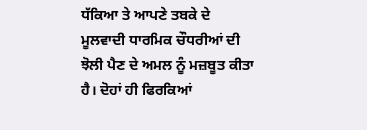ਧੱਕਿਆ ਤੇ ਆਪਣੇ ਤਬਕੇ ਦੇ ਮੂਲਵਾਦੀ ਧਾਰਮਿਕ ਚੌਧਰੀਆਂ ਦੀ ਝੋਲੀ ਪੈਣ ਦੇ ਅਮਲ ਨੂੰ ਮਜ਼ਬੂਤ ਕੀਤਾ ਹੈ। ਦੋਹਾਂ ਹੀ ਫਿਰਕਿਆਂ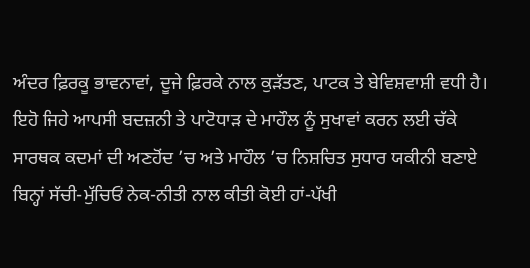ਅੰਦਰ ਫ਼ਿਰਕੂ ਭਾਵਨਾਵਾਂ, ਦੂਜੇ ਫ਼ਿਰਕੇ ਨਾਲ ਕੁੜੱਤਣ, ਪਾਟਕ ਤੇ ਬੇਵਿਸ਼ਵਾਸ਼ੀ ਵਧੀ ਹੈ। ਇਹੋ ਜਿਹੇ ਆਪਸੀ ਬਦਜ਼ਨੀ ਤੇ ਪਾਟੋਧਾੜ ਦੇ ਮਾਹੌਲ ਨੂੰ ਸੁਖਾਵਾਂ ਕਰਨ ਲਈ ਚੱਕੇ ਸਾਰਥਕ ਕਦਮਾਂ ਦੀ ਅਣਹੋਂਦ ’ਚ ਅਤੇ ਮਾਹੌਲ ’ਚ ਨਿਸ਼ਚਿਤ ਸੁਧਾਰ ਯਕੀਨੀ ਬਣਾਏ ਬਿਨ੍ਹਾਂ ਸੱਚੀ-ਮੁੱਚਿਓਂ ਨੇਕ-ਨੀਤੀ ਨਾਲ ਕੀਤੀ ਕੋਈ ਹਾਂ-ਪੱਖੀ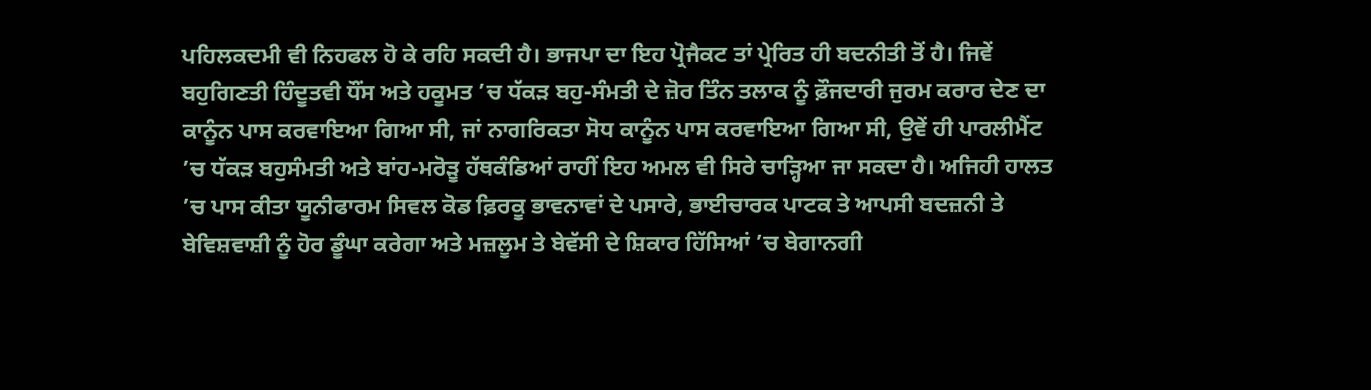ਪਹਿਲਕਦਮੀ ਵੀ ਨਿਹਫਲ ਹੋ ਕੇ ਰਹਿ ਸਕਦੀ ਹੈ। ਭਾਜਪਾ ਦਾ ਇਹ ਪ੍ਰੋਜੈਕਟ ਤਾਂ ਪ੍ਰੇਰਿਤ ਹੀ ਬਦਨੀਤੀ ਤੋਂ ਹੈ। ਜਿਵੇਂ ਬਹੁਗਿਣਤੀ ਹਿੰਦੂਤਵੀ ਧੌਂਸ ਅਤੇ ਹਕੂਮਤ ’ਚ ਧੱਕੜ ਬਹੁ-ਸੰਮਤੀ ਦੇ ਜ਼ੋਰ ਤਿੰਨ ਤਲਾਕ ਨੂੰ ਫ਼ੌਜਦਾਰੀ ਜੁਰਮ ਕਰਾਰ ਦੇਣ ਦਾ ਕਾਨੂੰਨ ਪਾਸ ਕਰਵਾਇਆ ਗਿਆ ਸੀ, ਜਾਂ ਨਾਗਰਿਕਤਾ ਸੋਧ ਕਾਨੂੰਨ ਪਾਸ ਕਰਵਾਇਆ ਗਿਆ ਸੀ, ਉਵੇਂ ਹੀ ਪਾਰਲੀਮੈਂਟ ’ਚ ਧੱਕੜ ਬਹੁਸੰਮਤੀ ਅਤੇ ਬਾਂਹ-ਮਰੋੜੂ ਹੱਥਕੰਡਿਆਂ ਰਾਹੀਂ ਇਹ ਅਮਲ ਵੀ ਸਿਰੇ ਚਾੜ੍ਹਿਆ ਜਾ ਸਕਦਾ ਹੈ। ਅਜਿਹੀ ਹਾਲਤ ’ਚ ਪਾਸ ਕੀਤਾ ਯੂਨੀਫਾਰਮ ਸਿਵਲ ਕੋਡ ਫ਼ਿਰਕੂ ਭਾਵਨਾਵਾਂ ਦੇ ਪਸਾਰੇ, ਭਾਈਚਾਰਕ ਪਾਟਕ ਤੇ ਆਪਸੀ ਬਦਜ਼ਨੀ ਤੇ ਬੇਵਿਸ਼ਵਾਸ਼ੀ ਨੂੰ ਹੋਰ ਡੂੰਘਾ ਕਰੇਗਾ ਅਤੇ ਮਜ਼ਲੂਮ ਤੇ ਬੇਵੱਸੀ ਦੇ ਸ਼ਿਕਾਰ ਹਿੱਸਿਆਂ ’ਚ ਬੇਗਾਨਗੀ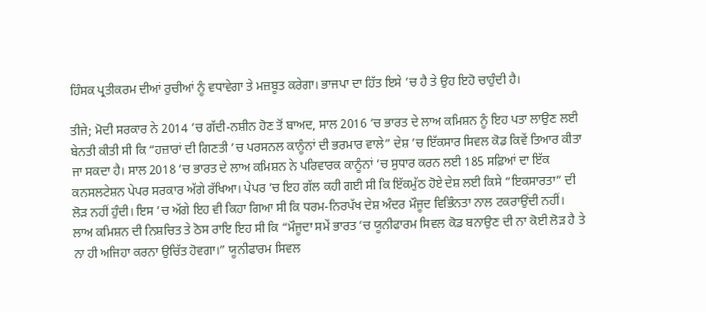ਹਿੰਸਕ ਪ੍ਰਤੀਕਰਮ ਦੀਆਂ ਰੁਚੀਆਂ ਨੂੰ ਵਧਾਵੇਗਾ ਤੇ ਮਜ਼ਬੂਤ ਕਰੇਗਾ। ਭਾਜਪਾ ਦਾ ਹਿੱਤ ਇਸੇ ’ਚ ਹੈ ਤੇ ਉਹ ਇਹੋ ਚਾਹੁੰਦੀ ਹੈ।

ਤੀਜੇ; ਮੋਦੀ ਸਰਕਾਰ ਨੇ 2014 ’ਚ ਗੱਦੀ-ਨਸ਼ੀਨ ਹੋਣ ਤੋਂ ਬਾਅਦ, ਸਾਲ 2016 ’ਚ ਭਾਰਤ ਦੇ ਲਾਅ ਕਮਿਸ਼ਨ ਨੂੰ ਇਹ ਪਤਾ ਲਾਉਣ ਲਈ ਬੇਨਤੀ ਕੀਤੀ ਸੀ ਕਿ “ਹਜ਼ਾਰਾਂ ਦੀ ਗਿਣਤੀ ’ਚ ਪਰਸਨਲ ਕਾਨੂੰਨਾਂ ਦੀ ਭਰਮਾਰ ਵਾਲੇ” ਦੇਸ਼ ’ਚ ਇੱਕਸਾਰ ਸਿਵਲ ਕੋਡ ਕਿਵੇਂ ਤਿਆਰ ਕੀਤਾ ਜਾ ਸਕਦਾ ਹੈ। ਸਾਲ 2018 ’ਚ ਭਾਰਤ ਦੇ ਲਾਅ ਕਮਿਸ਼ਨ ਨੇ ਪਰਿਵਾਰਕ ਕਾਨੂੰਨਾਂ ’ਚ ਸੁਧਾਰ ਕਰਨ ਲਈ 185 ਸਫ਼ਿਆਂ ਦਾ ਇੱਕ ਕਨਸਲਟੇਸ਼ਨ ਪੇਪਰ ਸਰਕਾਰ ਅੱਗੇ ਰੱਖਿਆ। ਪੇਪਰ ’ਚ ਇਹ ਗੱਲ ਕਹੀ ਗਈ ਸੀ ਕਿ ਇੱਕਮੁੱਠ ਹੋਏ ਦੇਸ਼ ਲਈ ਕਿਸੇ “ਇਕਸਾਰਤਾ” ਦੀ ਲੋੜ ਨਹੀਂ ਹੁੰਦੀ। ਇਸ ’ਚ ਅੱਗੇ ਇਹ ਵੀ ਕਿਹਾ ਗਿਆ ਸੀ ਕਿ ਧਰਮ-ਨਿਰਪੱਖ ਦੇਸ਼ ਅੰਦਰ ਮੌਜੂਦ ਵਿਭਿੰਨਤਾ ਨਾਲ ਟਕਰਾਉਂਦੀ ਨਹੀਂ। ਲਾਅ ਕਮਿਸ਼ਨ ਦੀ ਨਿਸ਼ਚਿਤ ਤੇ ਠੋਸ ਰਾਇ ਇਹ ਸੀ ਕਿ “ਮੌਜੂਦਾ ਸਮੇਂ ਭਾਰਤ ’ਚ ਯੂਨੀਫਾਰਮ ਸਿਵਲ ਕੋਡ ਬਨਾਉਣ ਦੀ ਨਾ ਕੋਈ ਲੋੜ ਹੈ ਤੇ ਨਾ ਹੀ ਅਜਿਹਾ ਕਰਨਾ ਉਚਿੱਤ ਹੋਵਗਾ।” ਯੂਨੀਫਾਰਮ ਸਿਵਲ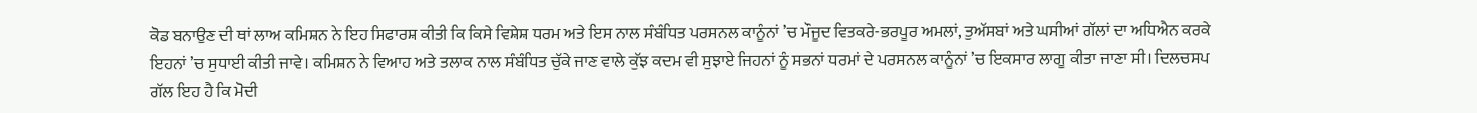ਕੋਡ ਬਨਾਉਣ ਦੀ ਥਾਂ ਲਾਅ ਕਮਿਸ਼ਨ ਨੇ ਇਹ ਸਿਫਾਰਸ਼ ਕੀਤੀ ਕਿ ਕਿਸੇ ਵਿਸ਼ੇਸ਼ ਧਰਮ ਅਤੇ ਇਸ ਨਾਲ ਸੰਬੰਧਿਤ ਪਰਸਨਲ ਕਾਨੂੰਨਾਂ ’ਚ ਮੌਜੂਦ ਵਿਤਕਰੇ-ਭਰਪੂਰ ਅਮਲਾਂ, ਤੁਅੱਸਬਾਂ ਅਤੇ ਘਸੀਆਂ ਗੱਲਾਂ ਦਾ ਅਧਿਐਨ ਕਰਕੇ ਇਹਨਾਂ ’ਚ ਸੁਧਾਈ ਕੀਤੀ ਜਾਵੇ। ਕਮਿਸ਼ਨ ਨੇ ਵਿਆਹ ਅਤੇ ਤਲਾਕ ਨਾਲ ਸੰਬੰਧਿਤ ਚੁੱਕੇ ਜਾਣ ਵਾਲੇ ਕੁੱਝ ਕਦਮ ਵੀ ਸੁਝਾਏ ਜਿਹਨਾਂ ਨੂੰ ਸਭਨਾਂ ਧਰਮਾਂ ਦੇ ਪਰਸਨਲ ਕਾਨੂੰਨਾਂ ’ਚ ਇਕਸਾਰ ਲਾਗੂ ਕੀਤਾ ਜਾਣਾ ਸੀ। ਦਿਲਚਸਪ ਗੱਲ ਇਹ ਹੈ ਕਿ ਮੋਦੀ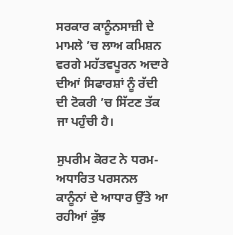ਸਰਕਾਰ ਕਾਨੂੰਨਸਾਜ਼ੀ ਦੇ ਮਾਮਲੇ ’ਚ ਲਾਅ ਕਮਿਸ਼ਨ ਵਰਗੇ ਮਹੱਤਵਪੂਰਨ ਅਦਾਰੇ ਦੀਆਂ ਸਿਫਾਰਸ਼ਾਂ ਨੂੰ ਰੱਦੀ ਦੀ ਟੋਕਰੀ ’ਚ ਸਿੱਟਣ ਤੱਕ ਜਾ ਪਹੁੰਚੀ ਹੈ।

ਸੁਪਰੀਮ ਕੋਰਟ ਨੇ ਧਰਮ-ਅਧਾਰਿਤ ਪਰਸਨਲ ਕਾਨੂੰਨਾਂ ਦੇ ਆਧਾਰ ਉੱਤੇ ਆ ਰਹੀਆਂ ਕੁੱਝ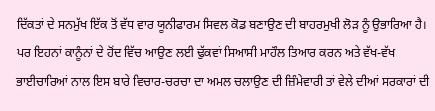ਦਿੱਕਤਾਂ ਦੇ ਸਨਮੁੱਖ ਇੱਕ ਤੋਂ ਵੱਧ ਵਾਰ ਯੂਨੀਫਾਰਮ ਸਿਵਲ ਕੋਡ ਬਣਾਉਣ ਦੀ ਬਾਹਰਮੁਖੀ ਲੋੜ ਨੂੰ ਉਭਾਰਿਆ ਹੈ। ਪਰ ਇਹਨਾਂ ਕਾਨੂੰਨਾਂ ਦੇ ਹੋਂਦ ਵਿੱਚ ਆਉਣ ਲਈ ਢੁੱਕਵਾਂ ਸਿਆਸੀ ਮਾਹੌਲ ਤਿਆਰ ਕਰਨ ਅਤੇ ਵੱਖ-ਵੱਖ ਭਾਈਚਾਰਿਆਂ ਨਾਲ ਇਸ ਬਾਰੇ ਵਿਚਾਰ-ਚਰਚਾ ਦਾ ਅਮਲ ਚਲਾਉਣ ਦੀ ਜ਼ਿੰਮੇਵਾਰੀ ਤਾਂ ਵੇਲੇ ਦੀਆਂ ਸਰਕਾਰਾਂ ਦੀ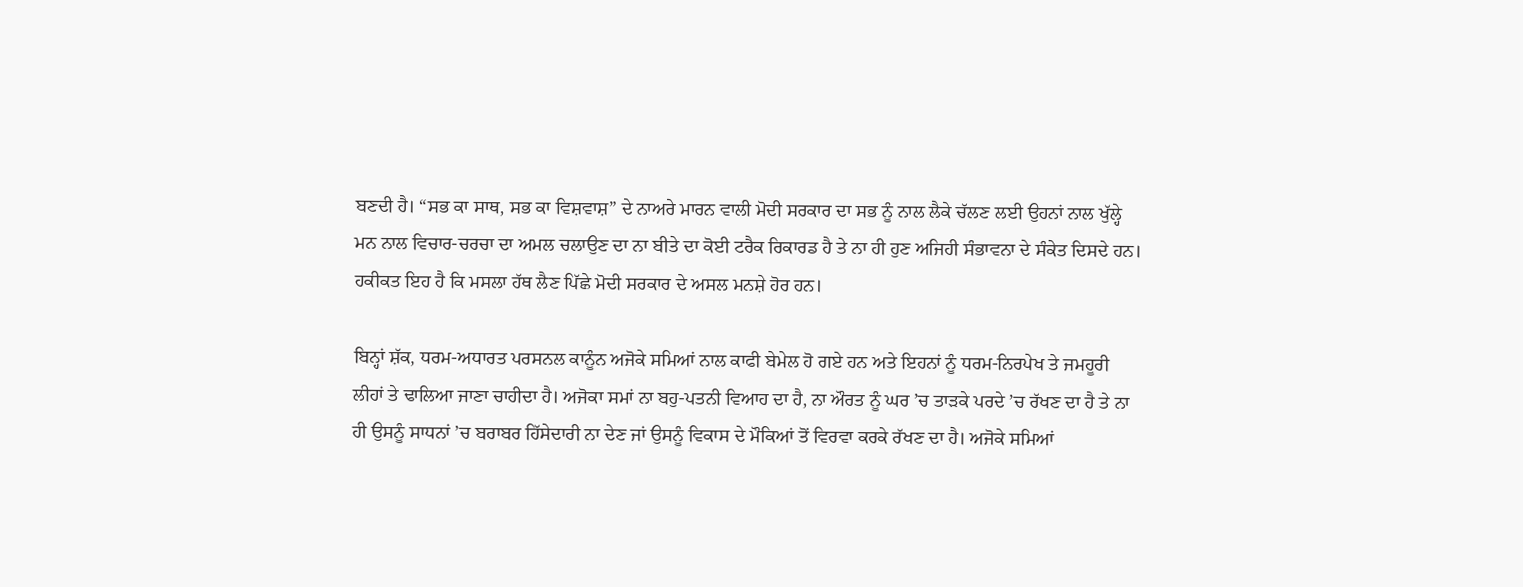ਬਣਦੀ ਹੈ। “ਸਭ ਕਾ ਸਾਥ, ਸਭ ਕਾ ਵਿਸ਼ਵਾਸ਼” ਦੇ ਨਾਅਰੇ ਮਾਰਨ ਵਾਲੀ ਮੋਦੀ ਸਰਕਾਰ ਦਾ ਸਭ ਨੂੰ ਨਾਲ ਲੈਕੇ ਚੱਲਣ ਲਈ ਉਹਨਾਂ ਨਾਲ ਖੁੱਲ੍ਹੇ ਮਨ ਨਾਲ ਵਿਚਾਰ-ਚਰਚਾ ਦਾ ਅਮਲ ਚਲਾਉਣ ਦਾ ਨਾ ਬੀਤੇ ਦਾ ਕੋਈ ਟਰੈਕ ਰਿਕਾਰਡ ਹੈ ਤੇ ਨਾ ਹੀ ਹੁਣ ਅਜਿਹੀ ਸੰਭਾਵਨਾ ਦੇ ਸੰਕੇਤ ਦਿਸਦੇ ਹਨ। ਹਕੀਕਤ ਇਹ ਹੈ ਕਿ ਮਸਲਾ ਹੱਥ ਲੈਣ ਪਿੱਛੇ ਮੋਦੀ ਸਰਕਾਰ ਦੇ ਅਸਲ ਮਨਸ਼ੇ ਹੋਰ ਹਨ।

ਬਿਨ੍ਹਾਂ ਸ਼ੱਕ, ਧਰਮ-ਅਧਾਰਤ ਪਰਸਨਲ ਕਾਨੂੰਨ ਅਜੋਕੇ ਸਮਿਆਂ ਨਾਲ ਕਾਫੀ ਬੇਮੇਲ ਹੋ ਗਏ ਹਨ ਅਤੇ ਇਹਨਾਂ ਨੂੰ ਧਰਮ-ਨਿਰਪੇਖ ਤੇ ਜਮਹੂਰੀ ਲੀਹਾਂ ਤੇ ਢਾਲਿਆ ਜਾਣਾ ਚਾਹੀਦਾ ਹੈ। ਅਜੋਕਾ ਸਮਾਂ ਨਾ ਬਹੁ-ਪਤਨੀ ਵਿਆਹ ਦਾ ਹੈ, ਨਾ ਔਰਤ ਨੂੰ ਘਰ ’ਚ ਤਾੜਕੇ ਪਰਦੇ ’ਚ ਰੱਖਣ ਦਾ ਹੈ ਤੇ ਨਾ ਹੀ ਉਸਨੂੰ ਸਾਧਨਾਂ ’ਚ ਬਰਾਬਰ ਹਿੱਸੇਦਾਰੀ ਨਾ ਦੇਣ ਜਾਂ ਉਸਨੂੰ ਵਿਕਾਸ ਦੇ ਮੌਕਿਆਂ ਤੋਂ ਵਿਰਵਾ ਕਰਕੇ ਰੱਖਣ ਦਾ ਹੈ। ਅਜੋਕੇ ਸਮਿਆਂ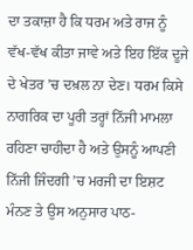ਦਾ ਤਕਾਜ਼ਾ ਹੈ ਕਿ ਧਰਮ ਅਤੇ ਰਾਜ ਨੂੰ ਵੱਖ-ਵੱਖ ਕੀਤਾ ਜਾਵੇ ਅਤੇ ਇਹ ਇੱਕ ਦੂਜੇ ਦੇ ਖੇਤਰ ’ਚ ਦਖ਼ਲ ਨਾ ਦੇਣ। ਧਰਮ ਕਿਸੇ ਨਾਗਰਿਕ ਦਾ ਪੂਰੀ ਤਰ੍ਹਾਂ ਨਿੱਜੀ ਮਾਮਲਾ ਰਹਿਣਾ ਚਾਹੀਦਾ ਹੈ ਅਤੇ ਉਸਨੂੰ ਆਪਣੀ ਨਿੱਜੀ ਜਿੰਦਗੀ ’ਚ ਮਰਜੀ ਦਾ ਇਸ਼ਟ ਮੰਨਣ ਤੇ ਉਸ ਅਨੁਸਾਰ ਪਾਠ-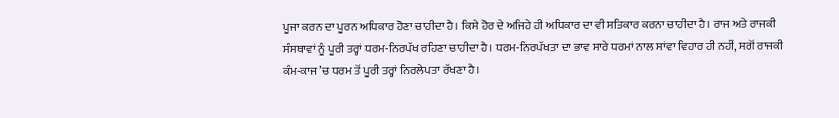ਪੂਜਾ ਕਰਨ ਦਾ ਪੂਰਨ ਅਧਿਕਾਰ ਹੋਣਾ ਚਾਹੀਦਾ ਹੈ। ਕਿਸੇ ਹੋਰ ਦੇ ਅਜਿਹੇ ਹੀ ਅਧਿਕਾਰ ਦਾ ਵੀ ਸਤਿਕਾਰ ਕਰਨਾ ਚਾਹੀਦਾ ਹੈ। ਰਾਜ ਅਤੇ ਰਾਜਕੀ ਸੰਸਥਾਵਾਂ ਨੂੰ ਪੂਰੀ ਤਰ੍ਹਾਂ ਧਰਮ-ਨਿਰਪੱਖ ਰਹਿਣਾ ਚਾਹੀਦਾ ਹੈ। ਧਰਮ-ਨਿਰਪੱਖਤਾ ਦਾ ਭਾਵ ਸਾਰੇ ਧਰਮਾਂ ਨਾਲ ਸਾਂਵਾ ਵਿਹਾਰ ਹੀ ਨਹੀਂ, ਸਗੋਂ ਰਾਜਕੀ ਕੰਮ-ਕਾਜ ’ਚ ਧਰਮ ਤੋਂ ਪੂਰੀ ਤਰ੍ਹਾਂ ਨਿਰਲੇਪਤਾ ਰੱਖਣਾ ਹੈ।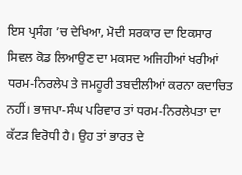ਇਸ ਪ੍ਰਸੰਗ ’ਚ ਦੇਖਿਆ, ਮੋਦੀ ਸਰਕਾਰ ਦਾ ਇਕਸਾਰ ਸਿਵਲ ਕੋਡ ਲਿਆਉਣ ਦਾ ਮਕਸਦ ਅਜਿਹੀਆਂ ਖਰੀਆਂ ਧਰਮ-ਨਿਰਲੇਪ ਤੇ ਜਮਹੂਰੀ ਤਬਦੀਲੀਆਂ ਕਰਨਾ ਕਦਾਚਿਤ ਨਹੀਂ। ਭਾਜਪਾ-ਸੰਘ ਪਰਿਵਾਰ ਤਾਂ ਧਰਮ-ਨਿਰਲੇਪਤਾ ਦਾ ਕੱਟੜ ਵਿਰੋਧੀ ਹੈ। ਉਹ ਤਾਂ ਭਾਰਤ ਦੇ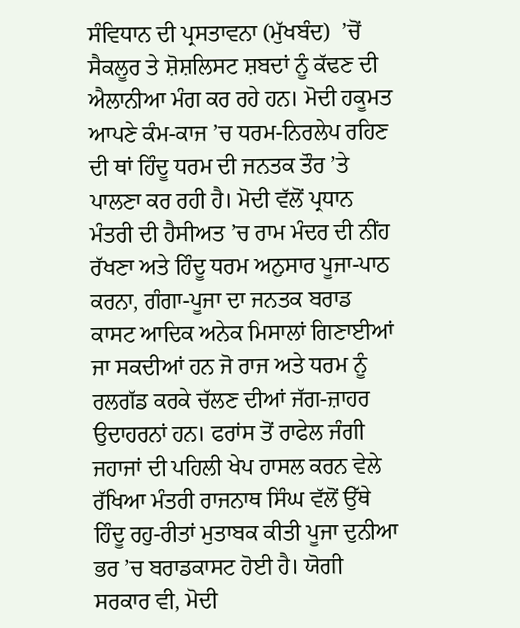ਸੰਵਿਧਾਨ ਦੀ ਪ੍ਰਸਤਾਵਨਾ (ਮੁੱਖਬੰਦ)  ’ਚੋਂ ਸੈਕਲੂਰ ਤੇ ਸ਼ੋਸ਼ਲਿਸਟ ਸ਼ਬਦਾਂ ਨੂੰ ਕੱਢਣ ਦੀ ਐਲਾਨੀਆ ਮੰਗ ਕਰ ਰਹੇ ਹਨ। ਮੋਦੀ ਹਕੂਮਤ ਆਪਣੇ ਕੰਮ-ਕਾਜ ’ਚ ਧਰਮ-ਨਿਰਲੇਪ ਰਹਿਣ ਦੀ ਥਾਂ ਹਿੰਦੂ ਧਰਮ ਦੀ ਜਨਤਕ ਤੌਰ ’ਤੇ ਪਾਲਣਾ ਕਰ ਰਹੀ ਹੈ। ਮੋਦੀ ਵੱਲੋਂ ਪ੍ਰਧਾਨ ਮੰਤਰੀ ਦੀ ਹੈਸੀਅਤ ’ਚ ਰਾਮ ਮੰਦਰ ਦੀ ਨੀਂਹ ਰੱਖਣਾ ਅਤੇ ਹਿੰਦੂ ਧਰਮ ਅਨੁਸਾਰ ਪੂਜਾ-ਪਾਠ ਕਰਨਾ, ਗੰਗਾ-ਪੂਜਾ ਦਾ ਜਨਤਕ ਬਰਾਡ ਕਾਸਟ ਆਦਿਕ ਅਨੇਕ ਮਿਸਾਲਾਂ ਗਿਣਾਈਆਂ ਜਾ ਸਕਦੀਆਂ ਹਨ ਜੋ ਰਾਜ ਅਤੇ ਧਰਮ ਨੂੰ ਰਲਗੱਡ ਕਰਕੇ ਚੱਲਣ ਦੀਆਂ ਜੱਗ-ਜ਼ਾਹਰ ਉਦਾਹਰਨਾਂ ਹਨ। ਫਰਾਂਸ ਤੋਂ ਰਾਫੇਲ ਜੰਗੀ ਜਹਾਜਾਂ ਦੀ ਪਹਿਲੀ ਖੇਪ ਹਾਸਲ ਕਰਨ ਵੇਲੇ ਰੱਖਿਆ ਮੰਤਰੀ ਰਾਜਨਾਥ ਸਿੰਘ ਵੱਲੋਂ ਉੱਥੇ ਹਿੰਦੂ ਰਹੁ-ਰੀਤਾਂ ਮੁਤਾਬਕ ਕੀਤੀ ਪੂਜਾ ਦੁਨੀਆ ਭਰ ’ਚ ਬਰਾਡਕਾਸਟ ਹੋਈ ਹੈ। ਯੋਗੀ ਸਰਕਾਰ ਵੀ, ਮੋਦੀ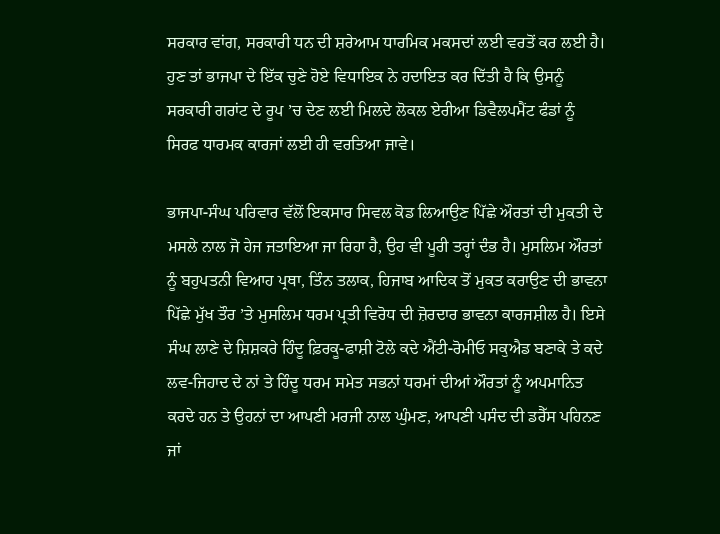ਸਰਕਾਰ ਵਾਂਗ, ਸਰਕਾਰੀ ਧਨ ਦੀ ਸ਼ਰੇਆਮ ਧਾਰਮਿਕ ਮਕਸਦਾਂ ਲਈ ਵਰਤੋਂ ਕਰ ਲਈ ਹੈ। ਹੁਣ ਤਾਂ ਭਾਜਪਾ ਦੇ ਇੱਕ ਚੁਣੇ ਹੋਏ ਵਿਧਾਇਕ ਨੇ ਹਦਾਇਤ ਕਰ ਦਿੱਤੀ ਹੈ ਕਿ ਉਸਨੂੰ ਸਰਕਾਰੀ ਗਰਾਂਟ ਦੇ ਰੂਪ ’ਚ ਦੇਣ ਲਈ ਮਿਲਦੇ ਲੋਕਲ ਏਰੀਆ ਡਿਵੈਲਪਮੈਂਟ ਫੰਡਾਂ ਨੂੰ ਸਿਰਫ ਧਾਰਮਕ ਕਾਰਜਾਂ ਲਈ ਹੀ ਵਰਤਿਆ ਜਾਵੇ।

ਭਾਜਪਾ-ਸੰਘ ਪਰਿਵਾਰ ਵੱਲੋਂ ਇਕਸਾਰ ਸਿਵਲ ਕੋਡ ਲਿਆਉਣ ਪਿੱਛੇ ਔਰਤਾਂ ਦੀ ਮੁਕਤੀ ਦੇ ਮਸਲੇ ਨਾਲ ਜੋ ਹੇਜ ਜਤਾਇਆ ਜਾ ਰਿਹਾ ਹੈ, ਉਹ ਵੀ ਪੂਰੀ ਤਰ੍ਹਾਂ ਦੰਭ ਹੈ। ਮੁਸਲਿਮ ਔਰਤਾਂ ਨੂੰ ਬਹੁਪਤਨੀ ਵਿਆਹ ਪ੍ਰਥਾ, ਤਿੰਨ ਤਲਾਕ, ਹਿਜਾਬ ਆਦਿਕ ਤੋਂ ਮੁਕਤ ਕਰਾਉਣ ਦੀ ਭਾਵਨਾ ਪਿੱਛੇ ਮੁੱਖ ਤੌਰ ’ਤੇ ਮੁਸਲਿਮ ਧਰਮ ਪ੍ਰਤੀ ਵਿਰੋਧ ਦੀ ਜ਼ੋਰਦਾਰ ਭਾਵਨਾ ਕਾਰਜਸ਼ੀਲ ਹੈ। ਇਸੇ ਸੰਘ ਲਾਣੇ ਦੇ ਸ਼ਿਸ਼ਕਰੇ ਹਿੰਦੂ ਫ਼ਿਰਕੂ-ਫਾਸ਼ੀ ਟੋਲੇ ਕਦੇ ਐਂਟੀ-ਰੋਮੀਓ ਸਕੁਐਡ ਬਣਾਕੇ ਤੇ ਕਦੇ ਲਵ-ਜਿਹਾਦ ਦੇ ਨਾਂ ਤੇ ਹਿੰਦੂ ਧਰਮ ਸਮੇਤ ਸਭਨਾਂ ਧਰਮਾਂ ਦੀਆਂ ਔਰਤਾਂ ਨੂੰ ਅਪਮਾਨਿਤ ਕਰਦੇ ਹਨ ਤੇ ਉਹਨਾਂ ਦਾ ਆਪਣੀ ਮਰਜੀ ਨਾਲ ਘੁੰਮਣ, ਆਪਣੀ ਪਸੰਦ ਦੀ ਡਰੈੱਸ ਪਹਿਨਣ ਜਾਂ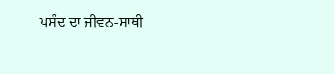ਪਸੰਦ ਦਾ ਜੀਵਨ-ਸਾਥੀ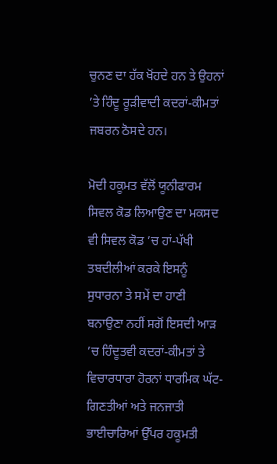ਚੁਨਣ ਦਾ ਹੱਕ ਖੋਂਹਦੇ ਹਨ ਤੇ ਉਹਨਾਂ ’ਤੇ ਹਿੰਦੂ ਰੂੜੀਵਾਦੀ ਕਦਰਾਂ-ਕੀਮਤਾਂ ਜਬਰਨ ਠੋਸਦੇ ਹਨ।

ਮੋਦੀ ਹਕੂਮਤ ਵੱਲੋਂ ਯੂਨੀਫਾਰਮ ਸਿਵਲ ਕੋਡ ਲਿਆਉਣ ਦਾ ਮਕਸਦ ਵੀ ਸਿਵਲ ਕੋਡ ’ਚ ਹਾਂ-ਪੱਖੀ ਤਬਦੀਲੀਆਂ ਕਰਕੇ ਇਸਨੂੰ ਸੁਧਾਰਨਾ ਤੇ ਸਮੇਂ ਦਾ ਹਾਣੀ ਬਨਾਉਣਾ ਨਹੀਂ ਸਗੋਂ ਇਸਦੀ ਆੜ ’ਚ ਹਿੰਦੂਤਵੀ ਕਦਰਾਂ-ਕੀਮਤਾਂ ਤੇ ਵਿਚਾਰਧਾਰਾ ਹੋਰਨਾਂ ਧਾਰਮਿਕ ਘੱਟ-ਗਿਣਤੀਆਂ ਅਤੇ ਜਨਜਾਤੀ ਭਾਈਚਾਰਿਆਂ ਉੱਪਰ ਹਕੂਮਤੀ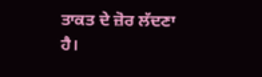ਤਾਕਤ ਦੇ ਜ਼ੋਰ ਲੱਦਣਾ ਹੈ।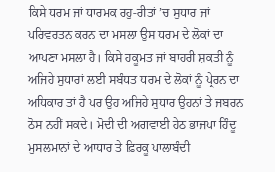ਕਿਸੇ ਧਰਮ ਜਾਂ ਧਾਰਮਕ ਰਹੁ-ਰੀਤਾਂ ’ਚ ਸੁਧਾਰ ਜਾਂ ਪਰਿਵਰਤਨ ਕਰਨ ਦਾ ਮਸਲਾ ਉਸ ਧਰਮ ਦੇ ਲੋਕਾਂ ਦਾ ਆਪਣਾ ਮਸਲਾ ਹੈ। ਕਿਸੇ ਹਕੂਮਤ ਜਾਂ ਬਾਹਰੀ ਸ਼ਕਤੀ ਨੂੰ ਅਜਿਹੇ ਸੁਧਾਰਾਂ ਲਈ ਸਬੰਧਤ ਧਰਮ ਦੇ ਲੋਕਾਂ ਨੂੰ ਪ੍ਰੇਰਨ ਦਾ ਅਧਿਕਾਰ ਤਾਂ ਹੈ ਪਰ ਉਹ ਅਜਿਹੇ ਸੁਧਾਰ ਉਹਨਾਂ ਤੇ ਜਬਰਨ ਠੋਸ ਨਹੀਂ ਸਕਦੇ। ਮੋਦੀ ਦੀ ਅਗਵਾਈ ਹੇਠ ਭਾਜਪਾ ਹਿੰਦੂ ਮੁਸਲਮਾਨਾਂ ਦੇ ਆਧਾਰ ਤੇ ਫ਼ਿਰਕੂ ਪਾਲਾਬੰਦੀ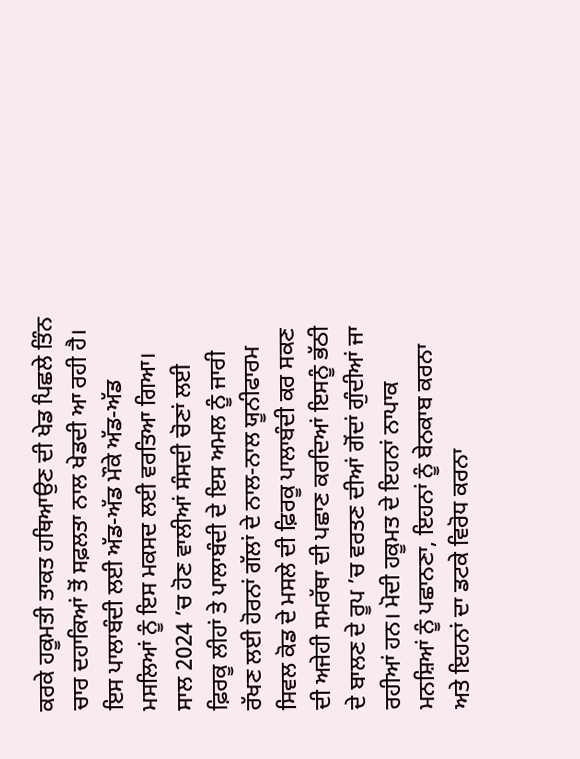ਕਰਕੇ ਹਕੂਮਤੀ ਤਾਕਤ ਹਥਿਆਉਣ ਦੀ ਖੇਡ ਪਿਛਲੇ ਤਿੰਨ ਚਾਰ ਦਹਾਕਿਆਂ ਤੋਂ ਸਫ਼ਲਤਾ ਨਾਲ ਖੇਡਦੀ ਆ ਰਹੀ ਹੈ। ਇਸ ਪਾਲਾਬੰਦੀ ਲਈ ਅੱਡ-ਅੱਡ ਮੌਕੇ ਅੱਡ-ਅੱਡ ਮਸਲਿਆਂ ਨੂੰ ਇਸ ਮਕਸਦ ਲਈ ਵਰਤਿਆ ਗਿਆ। ਸਾਲ 2024 ’ਚ ਹੋਣ ਵਾਲੀਆਂ ਸੰਸਦੀ ਚੋਣਾਂ ਲਈ ਫ਼ਿਰਕੂ ਲੀਹਾਂ ਤੇ ਪਾਲਾਬੰਦੀ ਦੇ ਇਸ ਅਮਲ ਨੂੰ ਜਾਰੀ ਰੱਖਣ ਲਈ ਹੋਰਨਾਂ ਗੱਲਾਂ ਦੇ ਨਾਲ-ਨਾਲ ਯੂਨੀਫਾਰਮ ਸਿਵਲ ਕੋਡ ਦੇ ਮਸਲੇ ਦੀ ਫ਼ਿਰਕੂ ਪਾਲਾਬੰਦੀ ਕਰ ਸਕਣ ਦੀ ਅਜੇਹੀ ਸਮਰੱਥਾ ਦੀ ਪਛਾਣ ਕਰਦਿਆਂ ਇਸਨੂੰ ਭੱਠੀ ਦੇ ਬਾਲਣ ਦੇ ਰੂਪ ’ਚ ਵਰਤਣ ਦੀਆਂ ਗੋਂਦਾਂ ਗੁੰਦੀਆਂ ਜਾ ਰਹੀਆਂ ਹਨ। ਮੋਦੀ ਹਕੂਮਤ ਦੇ ਇਹਨਾਂ ਨਾਪਾਕ ਮਨਸ਼ਿਆਂ ਨੂੰ ਪਛਾਨਣਾ, ਇਹਨਾਂ ਨੂੰ ਬੇਨਕਾਬ ਕਰਨਾ ਅਤੇ ਇਹਨਾਂ ਦਾ ਡਟਕੇ ਵਿਰੋਧ ਕਰਨਾ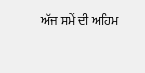ਅੱਜ ਸਮੇਂ ਦੀ ਅਹਿਮ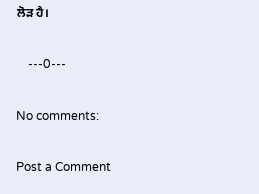ਲੋੜ ਹੈ।

    ---0---

No comments:

Post a Comment